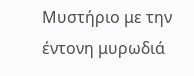Μυστήριο με την έντονη μυρωδιά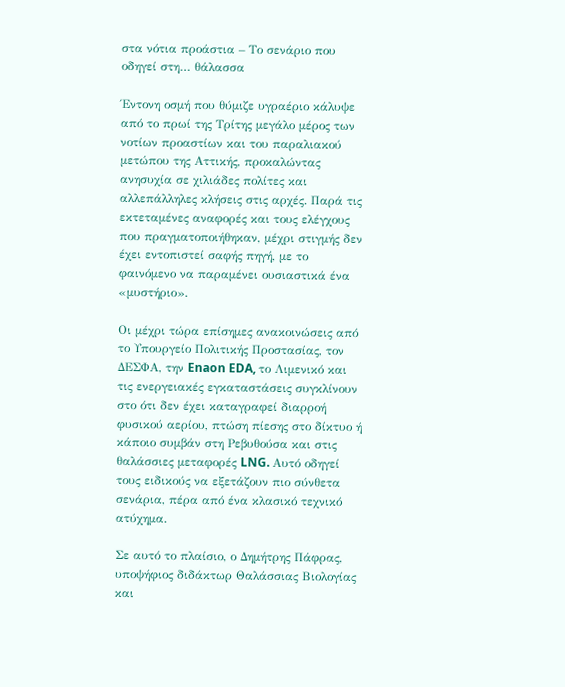στα νότια προάστια – Το σενάριο που οδηγεί στη… θάλασσα

Έντονη οσμή που θύμιζε υγραέριο κάλυψε από το πρωί της Τρίτης μεγάλο μέρος των νοτίων προαστίων και του παραλιακού μετώπου της Αττικής, προκαλώντας ανησυχία σε χιλιάδες πολίτες και αλλεπάλληλες κλήσεις στις αρχές. Παρά τις εκτεταμένες αναφορές και τους ελέγχους που πραγματοποιήθηκαν, μέχρι στιγμής δεν έχει εντοπιστεί σαφής πηγή, με το φαινόμενο να παραμένει ουσιαστικά ένα «μυστήριο».

Οι μέχρι τώρα επίσημες ανακοινώσεις από το Υπουργείο Πολιτικής Προστασίας, τον ΔΕΣΦΑ, την Enaon EDA, το Λιμενικό και τις ενεργειακές εγκαταστάσεις συγκλίνουν στο ότι δεν έχει καταγραφεί διαρροή φυσικού αερίου, πτώση πίεσης στο δίκτυο ή κάποιο συμβάν στη Ρεβυθούσα και στις θαλάσσιες μεταφορές LNG. Αυτό οδηγεί τους ειδικούς να εξετάζουν πιο σύνθετα σενάρια, πέρα από ένα κλασικό τεχνικό ατύχημα.

Σε αυτό το πλαίσιο, ο Δημήτρης Πάφρας, υποψήφιος διδάκτωρ Θαλάσσιας Βιολογίας και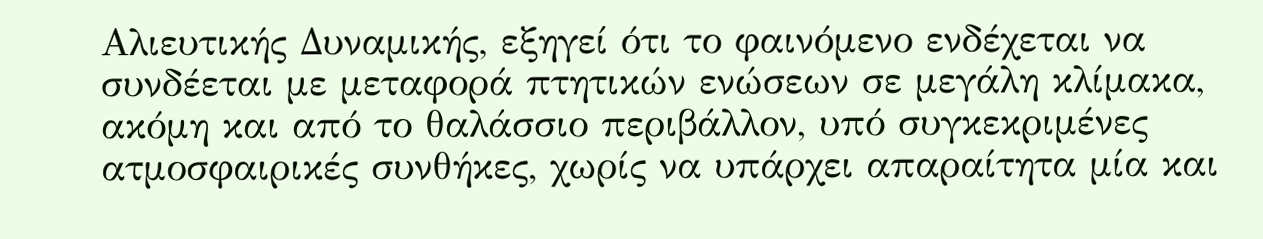Αλιευτικής Δυναμικής, εξηγεί ότι το φαινόμενο ενδέχεται να συνδέεται με μεταφορά πτητικών ενώσεων σε μεγάλη κλίμακα, ακόμη και από το θαλάσσιο περιβάλλον, υπό συγκεκριμένες ατμοσφαιρικές συνθήκες, χωρίς να υπάρχει απαραίτητα μία και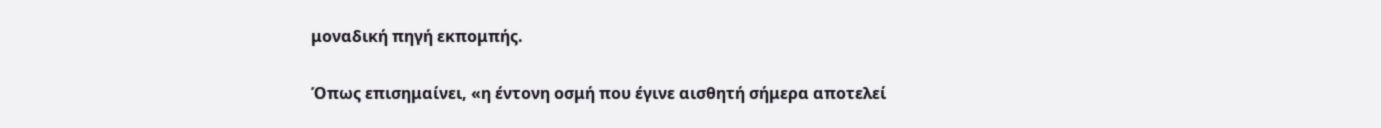μοναδική πηγή εκπομπής.

Όπως επισημαίνει, «η έντονη οσμή που έγινε αισθητή σήμερα αποτελεί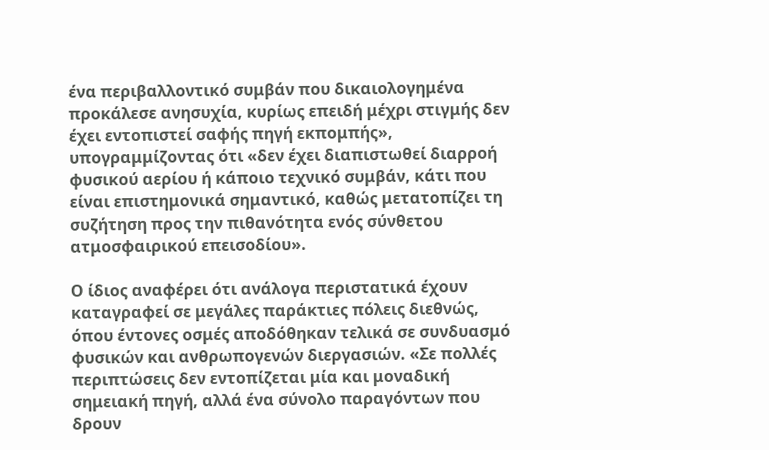ένα περιβαλλοντικό συμβάν που δικαιολογημένα προκάλεσε ανησυχία, κυρίως επειδή μέχρι στιγμής δεν έχει εντοπιστεί σαφής πηγή εκπομπής», υπογραμμίζοντας ότι «δεν έχει διαπιστωθεί διαρροή φυσικού αερίου ή κάποιο τεχνικό συμβάν, κάτι που είναι επιστημονικά σημαντικό, καθώς μετατοπίζει τη συζήτηση προς την πιθανότητα ενός σύνθετου ατμοσφαιρικού επεισοδίου».

Ο ίδιος αναφέρει ότι ανάλογα περιστατικά έχουν καταγραφεί σε μεγάλες παράκτιες πόλεις διεθνώς, όπου έντονες οσμές αποδόθηκαν τελικά σε συνδυασμό φυσικών και ανθρωπογενών διεργασιών. «Σε πολλές περιπτώσεις δεν εντοπίζεται μία και μοναδική σημειακή πηγή, αλλά ένα σύνολο παραγόντων που δρουν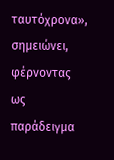ταυτόχρονα», σημειώνει, φέρνοντας ως παράδειγμα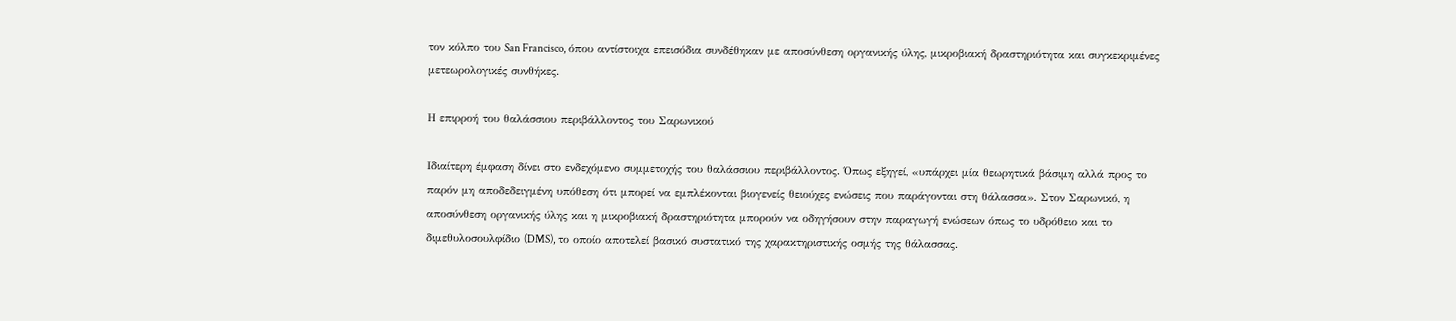τον κόλπο του San Francisco, όπου αντίστοιχα επεισόδια συνδέθηκαν με αποσύνθεση οργανικής ύλης, μικροβιακή δραστηριότητα και συγκεκριμένες μετεωρολογικές συνθήκες.

Η επιρροή του θαλάσσιου περιβάλλοντος του Σαρωνικού

Ιδιαίτερη έμφαση δίνει στο ενδεχόμενο συμμετοχής του θαλάσσιου περιβάλλοντος. Όπως εξηγεί, «υπάρχει μία θεωρητικά βάσιμη αλλά προς το παρόν μη αποδεδειγμένη υπόθεση ότι μπορεί να εμπλέκονται βιογενείς θειούχες ενώσεις που παράγονται στη θάλασσα». Στον Σαρωνικό, η αποσύνθεση οργανικής ύλης και η μικροβιακή δραστηριότητα μπορούν να οδηγήσουν στην παραγωγή ενώσεων όπως το υδρόθειο και το διμεθυλοσουλφίδιο (DMS), το οποίο αποτελεί βασικό συστατικό της χαρακτηριστικής οσμής της θάλασσας.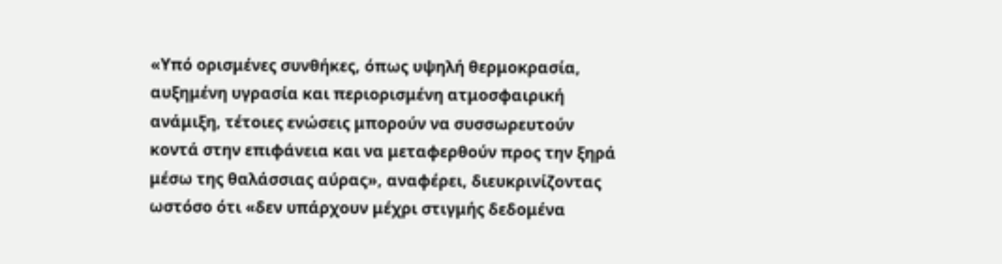«Υπό ορισμένες συνθήκες, όπως υψηλή θερμοκρασία, αυξημένη υγρασία και περιορισμένη ατμοσφαιρική ανάμιξη, τέτοιες ενώσεις μπορούν να συσσωρευτούν κοντά στην επιφάνεια και να μεταφερθούν προς την ξηρά μέσω της θαλάσσιας αύρας», αναφέρει, διευκρινίζοντας ωστόσο ότι «δεν υπάρχουν μέχρι στιγμής δεδομένα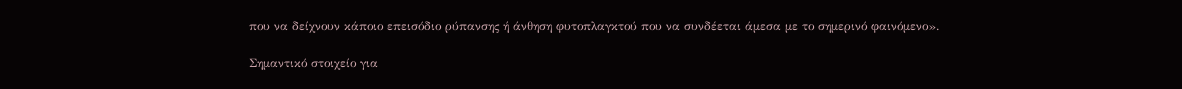που να δείχνουν κάποιο επεισόδιο ρύπανσης ή άνθηση φυτοπλαγκτού που να συνδέεται άμεσα με το σημερινό φαινόμενο».

Σημαντικό στοιχείο για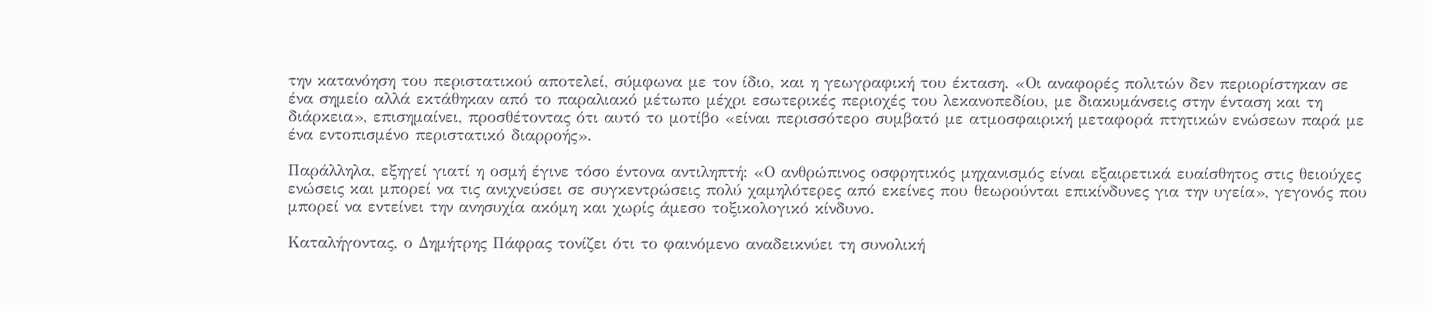την κατανόηση του περιστατικού αποτελεί, σύμφωνα με τον ίδιο, και η γεωγραφική του έκταση. «Οι αναφορές πολιτών δεν περιορίστηκαν σε ένα σημείο αλλά εκτάθηκαν από το παραλιακό μέτωπο μέχρι εσωτερικές περιοχές του λεκανοπεδίου, με διακυμάνσεις στην ένταση και τη διάρκεια», επισημαίνει, προσθέτοντας ότι αυτό το μοτίβο «είναι περισσότερο συμβατό με ατμοσφαιρική μεταφορά πτητικών ενώσεων παρά με ένα εντοπισμένο περιστατικό διαρροής».

Παράλληλα, εξηγεί γιατί η οσμή έγινε τόσο έντονα αντιληπτή: «Ο ανθρώπινος οσφρητικός μηχανισμός είναι εξαιρετικά ευαίσθητος στις θειούχες ενώσεις και μπορεί να τις ανιχνεύσει σε συγκεντρώσεις πολύ χαμηλότερες από εκείνες που θεωρούνται επικίνδυνες για την υγεία», γεγονός που μπορεί να εντείνει την ανησυχία ακόμη και χωρίς άμεσο τοξικολογικό κίνδυνο.

Καταλήγοντας, ο Δημήτρης Πάφρας τονίζει ότι το φαινόμενο αναδεικνύει τη συνολική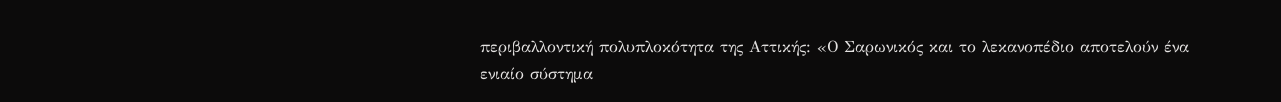περιβαλλοντική πολυπλοκότητα της Αττικής: «Ο Σαρωνικός και το λεκανοπέδιο αποτελούν ένα ενιαίο σύστημα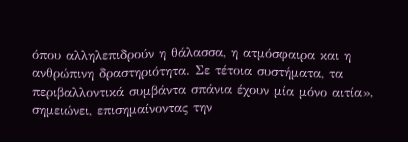όπου αλληλεπιδρούν η θάλασσα, η ατμόσφαιρα και η ανθρώπινη δραστηριότητα. Σε τέτοια συστήματα, τα περιβαλλοντικά συμβάντα σπάνια έχουν μία μόνο αιτία», σημειώνει, επισημαίνοντας την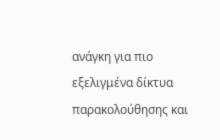ανάγκη για πιο εξελιγμένα δίκτυα παρακολούθησης και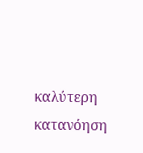καλύτερη κατανόηση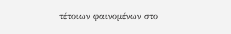τέτοιων φαινομένων στο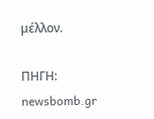μέλλον.

ΠΗΓΗ: newsbomb.gr